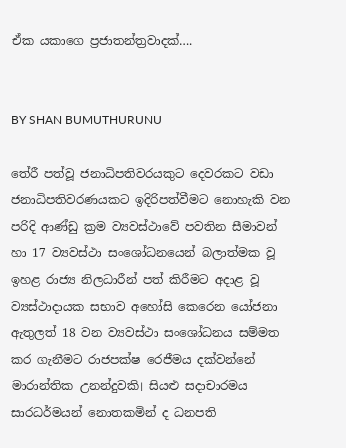ඒක යකාගෙ ප්‍රජාතන්ත්‍රවාදක්….


BY SHAN BUMUTHURUNU

තේරී පත්වූ ජනාධිපතිවරයකුට දෙවරකට වඩා ජනාධිපතිවරණයකට ඉදිරිපත්වීමට නොහැකි වන පරිදි ආණ්ඩු ක්‍රම ව්‍යවස්ථාවේ පවතින සීමාවන් හා 17 ව්‍යවස්ථා සංශෝධනයෙන් බලාත්මක වූ ඉහළ රාජ්‍ය නිලධාරීන් පත් කිරීමට අදාළ වූ ව්‍යස්ථාදායක සභාව අහෝසි කෙරෙන යෝජනා ඇතුලත් 18 වන ව්‍යවස්ථා සංශෝධනය සම්මත කර ගැනීමට රාජපක්ෂ රෙජීමය දක්වන්නේ මාරාන්තික උනන්දුවකි। සියළු සදාචාරමය සාරධර්මයන් නොතකමින් ද ධනපති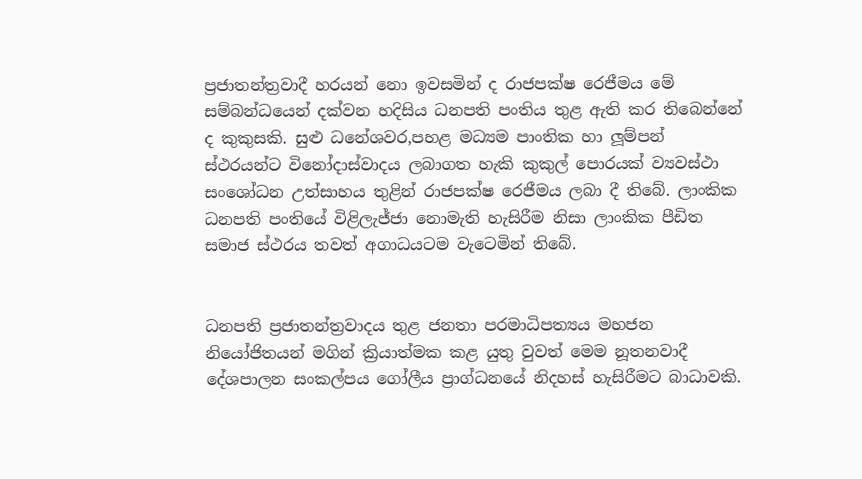ප්‍රජාතන්ත්‍රවාදී හරයන් නො ඉවසමින් ද රාජපක්ෂ රෙජීමය මේ සම්බන්ධයෙන් දක්වන හදිසිය ධනපති පංතිය තුළ ඇති කර තිබෙන්නේ ද කුකුසකි. සුළු ධනේශවර,පහළ මධ්‍යම පාංතික හා ලූම්පන් ස්ථරයන්ට විනෝදාස්වාදය ලබාගත හැකි කුකුල් පොරයක් ව්‍යවස්ථා සංශෝධන උත්සාහය තුළින් රාජපක්ෂ රෙජීමය ලබා දී තිබේ. ලාංකික ධනපති පංතියේ විළිලැජ්ජා නොමැති හැසිරීම නිසා ලාංකික පීඩිත සමාජ ස්ථරය තවත් අගාධයටම වැටෙමින් තිබේ.


ධනපති ප්‍රජාතන්ත්‍රවාදය තුළ ජනතා පරමාධිපත්‍යය මහජන නියෝජිතයන් මගින් ක්‍රියාත්මක කළ යුතු වුවත් මෙම නූතනවාදී දේශපාලන සංකල්පය ගෝලීය ප්‍රාග්ධනයේ නිදහස් හැසිරීමට බාධාවකි.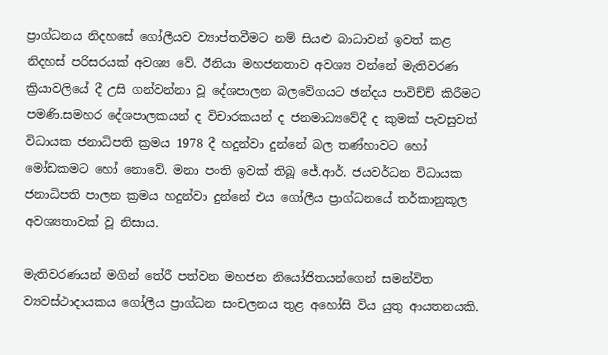ප්‍රාග්ධනය නිදහසේ ගෝලීයව ව්‍යාප්තවීමට නම් සියළු බාධාවන් ඉවත් කළ නිදහස් පරිසරයක් අවශ්‍ය වේ. ඊනියා මහජනතාව අවශ්‍ය වන්නේ මැතිවරණ ක්‍රියාවලියේ දී උසි ගන්වන්නා වූ දේශපාලන බලවේගයට ඡන්දය පාවිච්ච් කිරීමට පමණි.සමහර දේශපාලකයන් ද විචාරකයන් ද ජනමාධ්‍යවේදී ද කුමක් පැවසුවත් විධායක ජනාධිපති ක්‍රමය 1978 දී හදුන්වා දුන්නේ බල තණ්හාවට හෝ මෝඩකමට හෝ නොවේ. මනා පංති ඉවක් තිබූ ජේ.ආර්. ජයවර්ධන විධායක ජනාධිපති පාලන ක්‍රමය හදුන්වා දුන්නේ එය ගෝලීය ප්‍රාග්ධනයේ තර්කානුකූල අවශ්‍යතාවක් වූ නිසාය.

මැතිවරණයන් මගින් තේරී පත්වන මහජන නියෝජිතයන්ගෙන් සමන්විත ව්‍යවස්ථාදායකය ගෝලීය ප්‍රාග්ධන සංචලනය තුළ අහෝසි විය යුතු ආයතනයකි.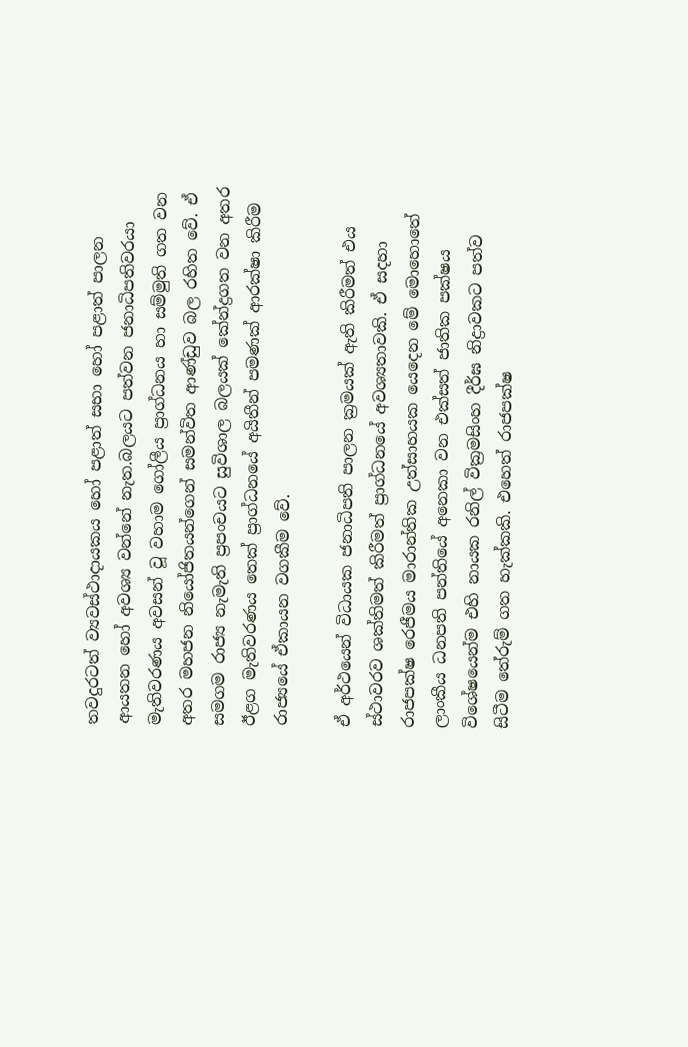තවදුරටත් ව්‍යවස්ථාදායකය හෝ පළාත් සභා හෝ පළාත් පාලන ආයතන හෝ අවශ්‍ය වන්නේ නැත.බලයට පත්වන ජනාධිපතිවරයා මැතිවරණය අවසන් වූ වහාම ගෝලීය ප්‍රාග්ධනය හා සම්මුති ගත වන අතර මහජන නියෝජිතයන්ගෙන් සමන්විත ආණ්ඩුව බල රහිත වේ. ඒ සමගම රාජ්‍ය නැමැති ප්‍රපංචයට සුවිශාල බලයක් කේන්ද්‍රගත වන අතර ඊළග මැතිවරණය තෙක් ප්‍රාග්ධනයේ අයිතීන් පමණක් ආරක්ෂා කිරීම රාජ්‍යයේ ඒකායන වගකීම වේ.

ඒ අර්ථයෙන් විධායක ජනාධිපති පාලන ක්‍රමයක් ඇති කිරීමත් එය ස්ථාවරව ශක්තිමත් කිරීමත් ප්‍රාග්ධනයේ අවශ්‍යතාවකි. ඒ සදහා රාජපක්ෂ රෙජීමය මාරාන්තික උත්සාහයක යෙදෙන මේ මොහොතේ ලාංකීය ධනපති පන්තියේ අනෙකා වන එක්සත් ජාතික පක්ෂය විශේෂයෙන්ම එහි නායක රනිල් වික්‍රමසිංහ දීර්ඝ නිද්‍රාවකට පත්ව සිටීම තේරුම් ගත හැක්කකි. එහෙත් රාජපක්ෂ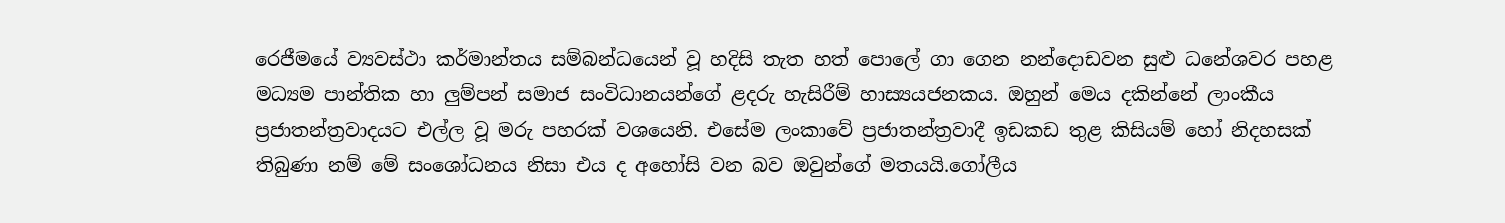රෙජීමයේ ව්‍යවස්ථා කර්මාන්තය සම්බන්ධයෙන් වූ හදිසි තැත හත් පොලේ ගා ගෙන නන්දොඩවන සුළු ධනේශවර පහළ මධ්‍යම පාන්තික හා ලුම්පන් සමාජ සංවිධානයන්ගේ ළදරු හැසිරීම් හාස්‍යයජනකය. ඔහුන් මෙය දකින්නේ ලාංකීය ප්‍රජාතන්ත්‍රවාදයට එල්ල වූ මරු පහරක් වශයෙනි. එසේම ලංකාවේ ප්‍රජාතන්ත්‍රවාදී ඉඩකඩ තුළ කිසියම් හෝ නිදහසක් තිබුණා නම් මේ සංශෝධනය නිසා එය ද අහෝසි වන බව ඔවුන්ගේ මතයයි.ගෝලීය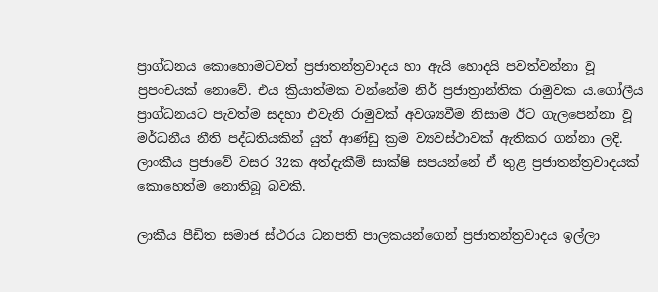ප්‍රාග්ධනය කොහොමටවත් ප්‍රජාතන්ත්‍රවාදය හා ඇයි හොදයි පවත්වන්නා වූ ප්‍රපංචයක් නොවේ. එය ක්‍රියාත්මක වන්නේම නිර් ප්‍රජාත්‍රාන්තික රාමුවක ය.ගෝලීය ප්‍රාග්ධනයට පැවත්ම සදහා එවැනි රාමුවක් අවශ්‍යවීම නිසාම ඊට ගැලපෙන්නා වූ මර්ධනීය නීති පද්ධතියකින් යුත් ආණ්ඩු ක්‍රම ව්‍යවස්ථාවක් ඇතිකර ගන්නා ලදි. ලාංකීය ප්‍රජාවේ වසර 32ක අත්දැකීම් සාක්ෂි සපයන්නේ ඒ තුළ ප්‍රජාතන්ත්‍රවාදයක් කොහෙත්ම නොතිබූ බවකි.

ලාකීය පීඩිත සමාජ ස්ථරය ධනපති පාලකයන්ගෙන් ප්‍රජාතන්ත්‍රවාදය ඉල්ලා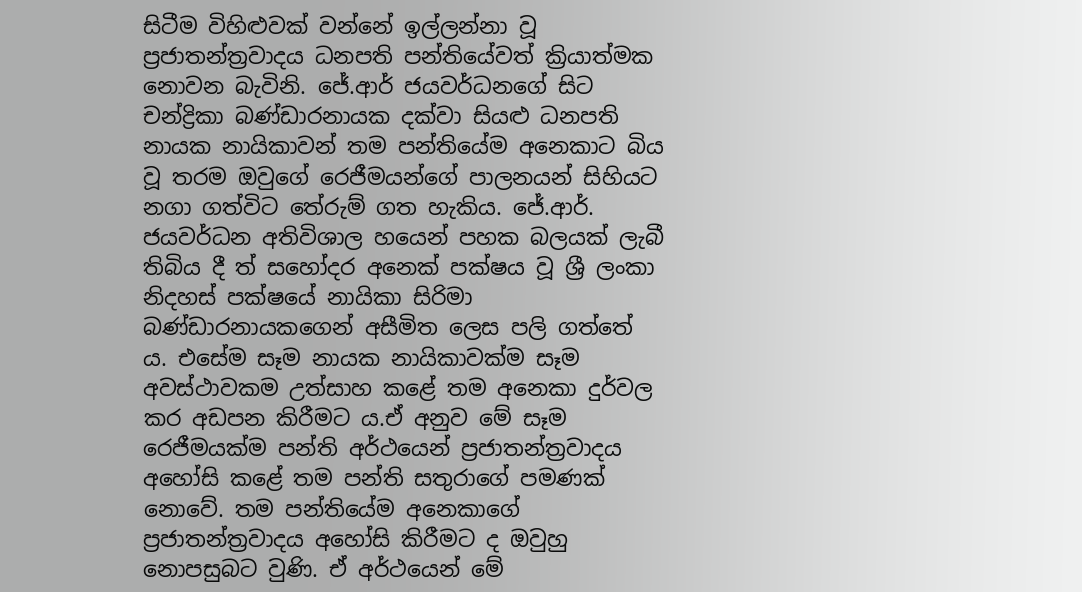සිටීම විහිළුවක් වන්නේ ඉල්ලන්නා වූ ප්‍රජාතන්ත්‍රවාදය ධනපති පන්තියේවත් ක්‍රියාත්මක නොවන බැවිනි. ජේ.ආර් ජයවර්ධනගේ සිට චන්ද්‍රිකා බණ්ඩාරනායක දක්වා සියළු ධනපති නායක නායිකාවන් තම පන්තියේම අනෙකාට බිය වූ තරම ඔවුගේ රෙජීමයන්ගේ පාලනයන් සිහියට නගා ගත්විට තේරුම් ගත හැකිය. ජේ.ආර්. ජයවර්ධන අතිවිශාල හයෙන් පහක බලයක් ලැබී තිබිය දී ත් සහෝදර අනෙක් පක්ෂය වූ ශ්‍රී ලංකා නිදහස් පක්ෂයේ නායිකා සිරිමා බණ්ඩාරනායකගෙන් අසීමිත ලෙස පලි ගත්තේ ය. එසේම සෑම නායක නායිකාවක්ම සෑම අවස්ථාවකම උත්සාහ කළේ තම අනෙකා දුර්වල කර අඩපන කිරීමට ය.ඒ අනුව මේ සෑම රෙජීමයක්ම පන්ති අර්ථයෙන් ප්‍රජාතන්ත්‍රවාදය අහෝසි කළේ තම පන්ති සතුරාගේ පමණක් නොවේ. තම පන්තියේම අනෙකාගේ ප්‍රජාතන්ත්‍රවාදය අහෝසි කිරීමට ද ඔවුහු නොපසුබට වුණි. ඒ අර්ථයෙන් මේ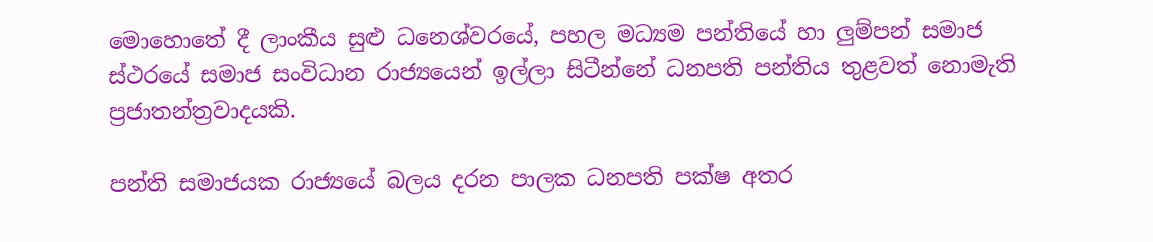මොහොතේ දී ලාංකීය සුළු ධනෙශ්වරයේ, පහල මධ්‍යම පන්තියේ හා ලුම්පන් සමාජ ස්ථරයේ සමාජ සංවිධාන රාජ්‍යයෙන් ඉල්ලා සිටීන්නේ ධනපති පන්තිය තුළවත් නොමැති ප්‍රජාතන්ත්‍රවාදයකි.

පන්ති සමාජයක රාජ්‍යයේ බලය දරන පාලක ධනපති පක්ෂ අතර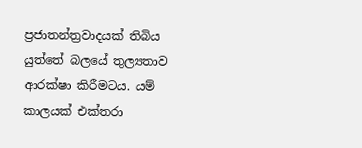ප්‍රජාතන්ත්‍රවාදයක් තිබිය යුත්තේ බලයේ තුල්‍යතාව ආරක්ෂා කිරීමටය. යම් කාලයක් එක්තරා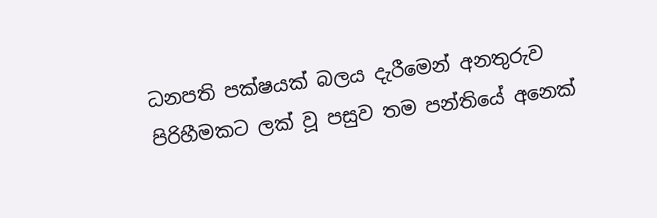ධනපති පක්ෂයක් බලය දැරීමෙන් අනතුරුව පිරිහීමකට ලක් වූ පසුව තම පන්තියේ අනෙක්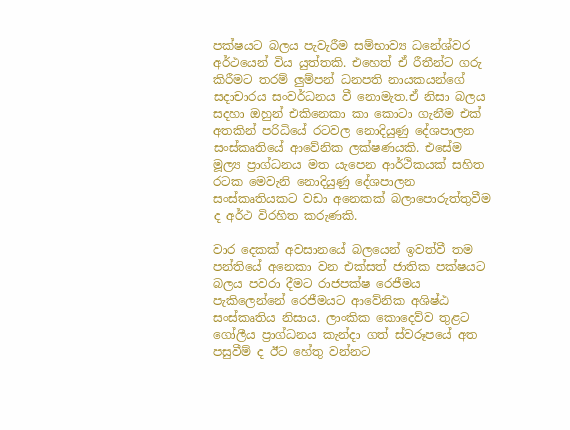පක්ෂයට බලය පැවැරීම සම්භාව්‍ය ධනේශ්වර අර්ථයෙන් විය යුත්තකි. එහෙත් ඒ රීතීන්ට ගරු කිරීමට තරම් ලුම්පන් ධනපති නායකයන්ගේ සදාචාරය සංවර්ධනය වී නොමැත.ඒ නිසා බලය සදහා ඔහුන් එකිනෙකා කා කොටා ගැනීම එක් අතකින් පරිධියේ රටවල නොදියුණු දේශපාලන සංස්කෘතියේ ආවේනික ලක්ෂණයකි. එසේම මූල්‍ය ප්‍රාග්ධනය මත යැපෙන ආර්ථිකයක් සහිත රටක මෙවැනි නොදියුණු දේශපාලන සංස්කෘතියකට වඩා අනෙකක් බලාපොරුත්තුවීම ද අර්ථ විරහිත කරුණකි.

වාර දෙකක් අවසානයේ බලයෙන් ඉවත්වී තම පන්තියේ අනෙකා වන එක්සත් ජාතික පක්ෂයට බලය පවරා දීමට රාජපක්ෂ රෙජීමය පැකිලෙන්නේ රෙජීමයට ආවේනික අශිෂ්ඨ සංස්කෘතිය නිසාය. ලාංකික කොදෙව්ව තුළට ගෝලීය ප්‍රාග්ධනය කැන්දා ගත් ස්වරූපයේ අත පසුවීම් ද ඊට හේතු වන්නට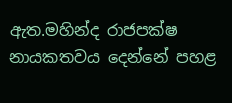ඇත.මහින්ද රාජපක්ෂ නායකතවය දෙන්නේ පහළ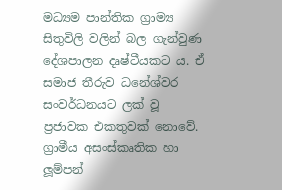මධ්‍යම පාන්තික ග්‍රාම්‍ය සිතුවිලි වලින් බල ගැන්වුණ දේශපාලන දෘෂ්ටීයකට ය. ඒ සමාජ තීරුව ධනේශ්වර සංවර්ධනයට ලක් වූ ප්‍රජාවක එකතුවක් නොවේ. ග්‍රාමීය අසංස්කෘතික හා ලූම්පන්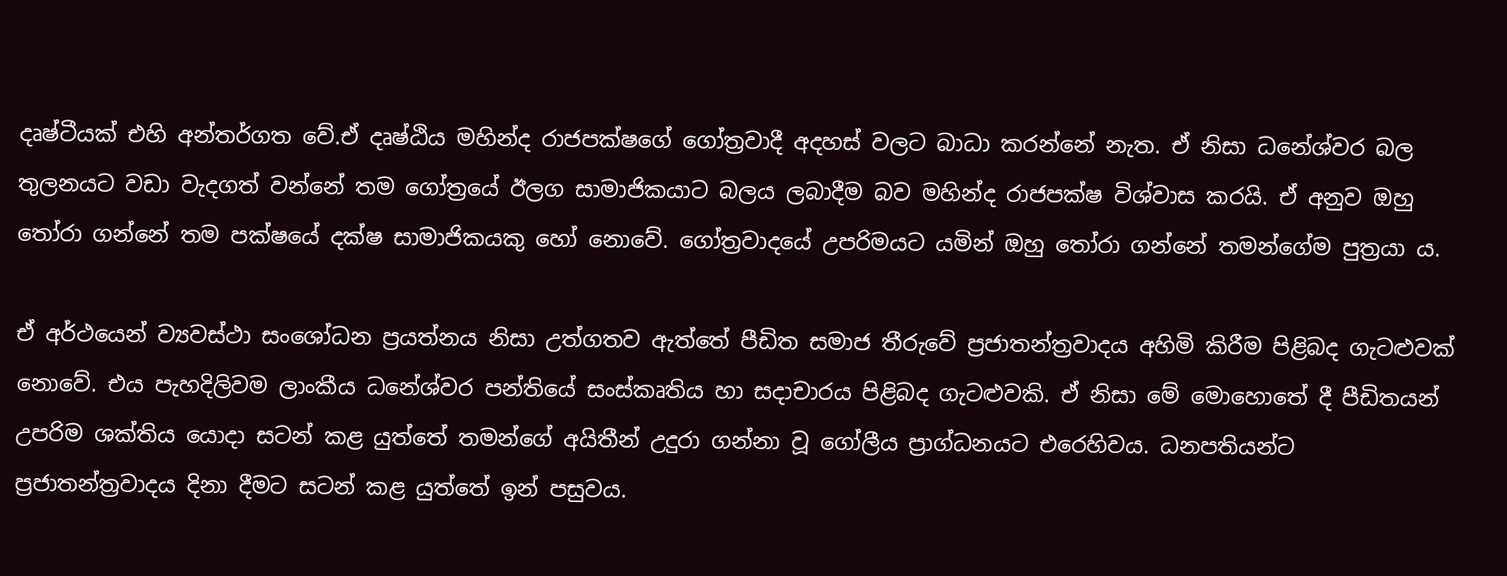දෘෂ්ටීයක් එහි අන්තර්ගත වේ.ඒ දෘෂ්ඨිය මහින්ද රාජපක්ෂගේ ගෝත්‍රවාදී අදහස් වලට බාධා කරන්නේ නැත. ඒ නිසා ධනේශ්වර බල තුලනයට වඩා වැදගත් වන්නේ තම ගෝත්‍රයේ ඊලග සාමාජිකයාට බලය ලබාදීම බව මහින්ද රාජපක්ෂ විශ්වාස කරයි. ඒ අනුව ඔහු තෝරා ගන්නේ තම පක්ෂයේ දක්ෂ සාමාජිකයකු හෝ නොවේ. ගෝත්‍රවාදයේ උපරිමයට යමින් ඔහු තෝරා ගන්නේ තමන්ගේම පුත්‍රයා ය.

ඒ අර්ථයෙන් ව්‍යවස්ථා සංශෝධන ප්‍රයත්නය නිසා උත්ගතව ඇත්තේ පීඩිත සමාජ තීරුවේ ප්‍රජාතන්ත්‍රවාදය අහිමි කිරීම පිළිබද ගැටළුවක් නොවේ. එය පැහදිලිවම ලාංකීය ධනේශ්වර පන්තියේ සංස්කෘතිය හා සදාචාරය පිළිබද ගැටළුවකි. ඒ නිසා මේ මොහොතේ දී පීඩිතයන් උපරිම ශක්තිය යොදා සටන් කළ යුත්තේ තමන්ගේ අයිතීන් උදුරා ගන්නා වූ ගෝලීය ප්‍රාග්ධනයට එරෙහිවය. ධනපතියන්ට ප්‍රජාතන්ත්‍රවාදය දිනා දීමට සටන් කළ යුත්තේ ඉන් පසුවය.